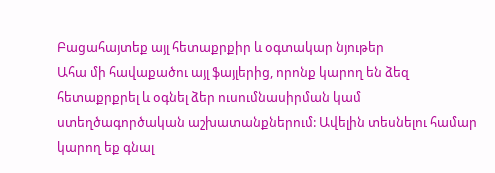Բացահայտեք այլ հետաքրքիր և օգտակար նյութեր
Ահա մի հավաքածու այլ ֆայլերից, որոնք կարող են ձեզ հետաքրքրել և օգնել ձեր ուսումնասիրման կամ ստեղծագործական աշխատանքներում: Ավելին տեսնելու համար կարող եք գնալ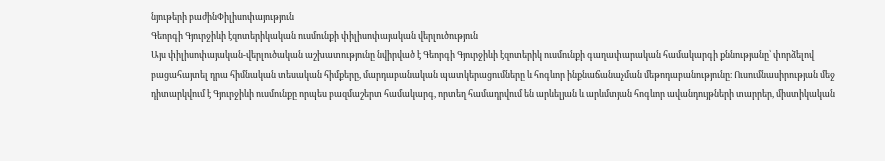նյութերի բաժինՓիլիսոփայություն
Գեորգի Գյուրջիևի էզոտերիկական ուսմունքի փիլիսոփայական վերլուծություն
Այս փիլիսոփայական-վերլուծական աշխատությունը նվիրված է Գեորգի Գյուրջիևի էզոտերիկ ուսմունքի գաղափարական համակարգի քննությանը՝ փորձելով բացահայտել դրա հիմնական տեսական հիմքերը, մարդաբանական պատկերացումները և հոգևոր ինքնաճանաչման մեթոդաբանությունը։ Ուսումնասիրության մեջ դիտարկվում է Գյուրջիևի ուսմունքը որպես բազմաշերտ համակարգ, որտեղ համադրվում են արևելյան և արևմտյան հոգևոր ավանդույթների տարրեր, միստիկական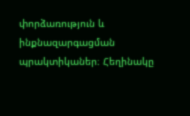փորձառություն և ինքնազարգացման պրակտիկաներ։ Հեղինակը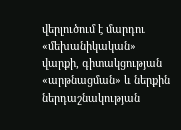վերլուծում է մարդու «մեխանիկական» վարքի, գիտակցության «արթնացման» և ներքին ներդաշնակության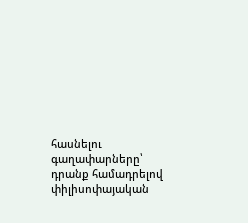հասնելու գաղափարները՝ դրանք համադրելով փիլիսոփայական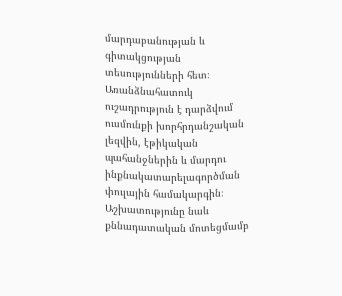մարդաբանության և գիտակցության տեսությունների հետ։ Առանձնահատուկ ուշադրություն է դարձվում ուսմունքի խորհրդանշական լեզվին, էթիկական պահանջներին և մարդու ինքնակատարելագործման փուլային համակարգին։ Աշխատությունը նաև քննադատական մոտեցմամբ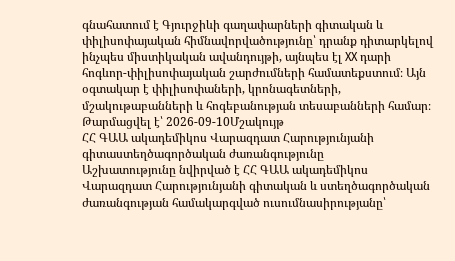գնահատում է Գյուրջիևի գաղափարների գիտական և փիլիսոփայական հիմնավորվածությունը՝ դրանք դիտարկելով ինչպես միստիկական ավանդույթի, այնպես էլ XX դարի հոգևոր-փիլիսոփայական շարժումների համատեքստում։ Այն օգտակար է փիլիսոփաների, կրոնագետների, մշակութաբանների և հոգեբանության տեսաբանների համար։
Թարմացվել է՝ 2026-09-10Մշակույթ
ՀՀ ԳԱԱ ակադեմիկոս Վարազդատ Հարությունյանի գիտաստեղծագործական ժառանգությունը
Աշխատությունը նվիրված է ՀՀ ԳԱԱ ակադեմիկոս Վարազդատ Հարությունյանի գիտական և ստեղծագործական ժառանգության համակարգված ուսումնասիրությանը՝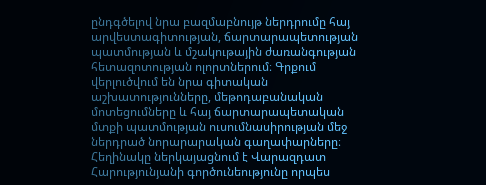ընդգծելով նրա բազմաբնույթ ներդրումը հայ արվեստագիտության, ճարտարապետության պատմության և մշակութային ժառանգության հետազոտության ոլորտներում։ Գրքում վերլուծվում են նրա գիտական աշխատությունները, մեթոդաբանական մոտեցումները և հայ ճարտարապետական մտքի պատմության ուսումնասիրության մեջ ներդրած նորարարական գաղափարները։ Հեղինակը ներկայացնում է Վարազդատ Հարությունյանի գործունեությունը որպես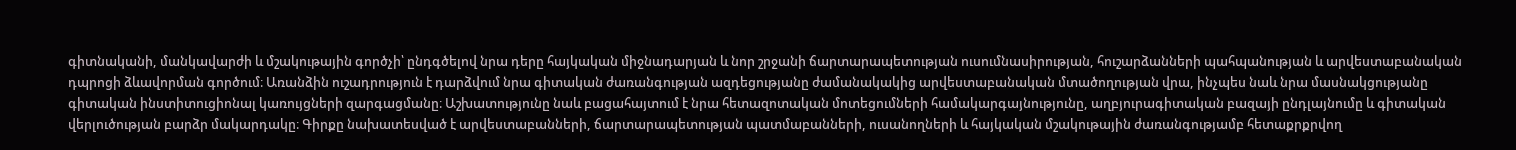գիտնականի, մանկավարժի և մշակութային գործչի՝ ընդգծելով նրա դերը հայկական միջնադարյան և նոր շրջանի ճարտարապետության ուսումնասիրության, հուշարձանների պահպանության և արվեստաբանական դպրոցի ձևավորման գործում։ Առանձին ուշադրություն է դարձվում նրա գիտական ժառանգության ազդեցությանը ժամանակակից արվեստաբանական մտածողության վրա, ինչպես նաև նրա մասնակցությանը գիտական ինստիտուցիոնալ կառույցների զարգացմանը։ Աշխատությունը նաև բացահայտում է նրա հետազոտական մոտեցումների համակարգայնությունը, աղբյուրագիտական բազայի ընդլայնումը և գիտական վերլուծության բարձր մակարդակը։ Գիրքը նախատեսված է արվեստաբանների, ճարտարապետության պատմաբանների, ուսանողների և հայկական մշակութային ժառանգությամբ հետաքրքրվող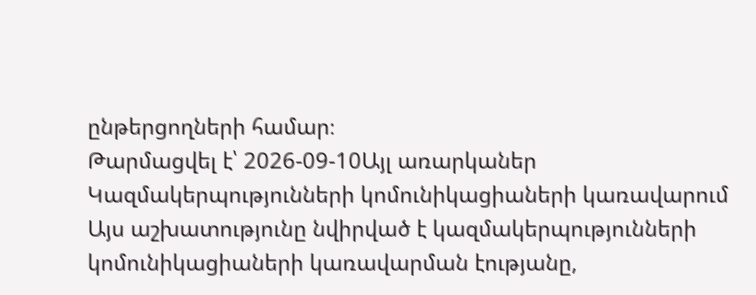ընթերցողների համար։
Թարմացվել է՝ 2026-09-10Այլ առարկաներ
Կազմակերպությունների կոմունիկացիաների կառավարում
Այս աշխատությունը նվիրված է կազմակերպությունների կոմունիկացիաների կառավարման էությանը,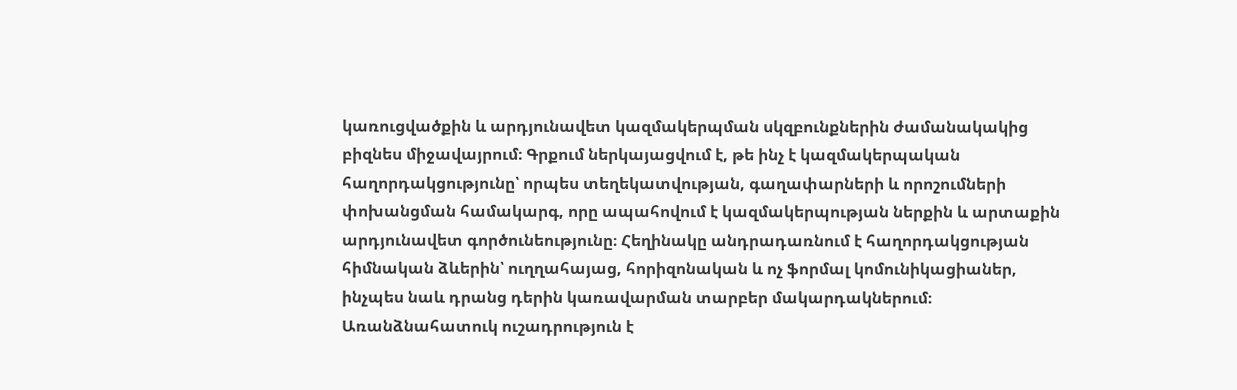կառուցվածքին և արդյունավետ կազմակերպման սկզբունքներին ժամանակակից բիզնես միջավայրում։ Գրքում ներկայացվում է, թե ինչ է կազմակերպական հաղորդակցությունը՝ որպես տեղեկատվության, գաղափարների և որոշումների փոխանցման համակարգ, որը ապահովում է կազմակերպության ներքին և արտաքին արդյունավետ գործունեությունը։ Հեղինակը անդրադառնում է հաղորդակցության հիմնական ձևերին՝ ուղղահայաց, հորիզոնական և ոչ ֆորմալ կոմունիկացիաներ, ինչպես նաև դրանց դերին կառավարման տարբեր մակարդակներում։ Առանձնահատուկ ուշադրություն է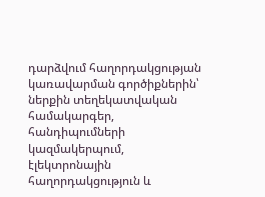դարձվում հաղորդակցության կառավարման գործիքներին՝ ներքին տեղեկատվական համակարգեր, հանդիպումների կազմակերպում, էլեկտրոնային հաղորդակցություն և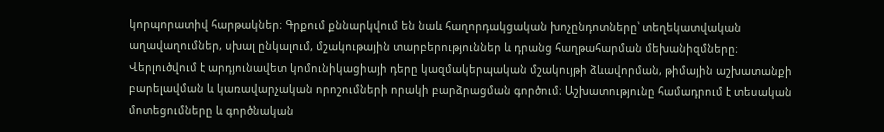կորպորատիվ հարթակներ։ Գրքում քննարկվում են նաև հաղորդակցական խոչընդոտները՝ տեղեկատվական աղավաղումներ, սխալ ընկալում, մշակութային տարբերություններ և դրանց հաղթահարման մեխանիզմները։ Վերլուծվում է արդյունավետ կոմունիկացիայի դերը կազմակերպական մշակույթի ձևավորման, թիմային աշխատանքի բարելավման և կառավարչական որոշումների որակի բարձրացման գործում։ Աշխատությունը համադրում է տեսական մոտեցումները և գործնական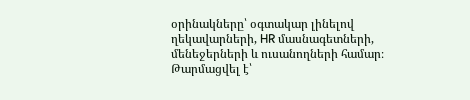օրինակները՝ օգտակար լինելով ղեկավարների, HR մասնագետների, մենեջերների և ուսանողների համար։
Թարմացվել է՝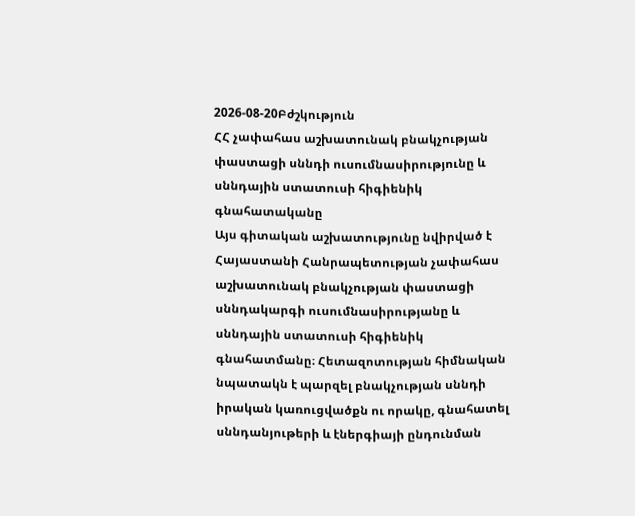2026-08-20Բժշկություն
ՀՀ չափահաս աշխատունակ բնակչության փաստացի սննդի ուսումնասիրությունը և սննդային ստատուսի հիգիենիկ գնահատականը
Այս գիտական աշխատությունը նվիրված է Հայաստանի Հանրապետության չափահաս աշխատունակ բնակչության փաստացի սննդակարգի ուսումնասիրությանը և սննդային ստատուսի հիգիենիկ գնահատմանը։ Հետազոտության հիմնական նպատակն է պարզել բնակչության սննդի իրական կառուցվածքն ու որակը, գնահատել սննդանյութերի և էներգիայի ընդունման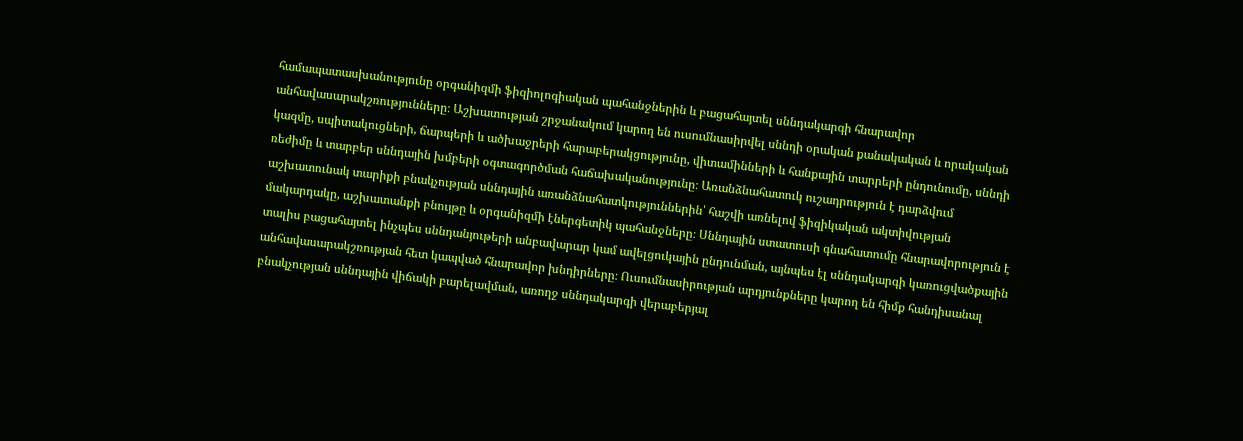համապատասխանությունը օրգանիզմի ֆիզիոլոգիական պահանջներին և բացահայտել սննդակարգի հնարավոր անհավասարակշռությունները։ Աշխատության շրջանակում կարող են ուսումնասիրվել սննդի օրական քանակական և որակական կազմը, սպիտակուցների, ճարպերի և ածխաջրերի հարաբերակցությունը, վիտամինների և հանքային տարրերի ընդունումը, սննդի ռեժիմը և տարբեր սննդային խմբերի օգտագործման հաճախականությունը։ Առանձնահատուկ ուշադրություն է դարձվում աշխատունակ տարիքի բնակչության սննդային առանձնահատկություններին՝ հաշվի առնելով ֆիզիկական ակտիվության մակարդակը, աշխատանքի բնույթը և օրգանիզմի էներգետիկ պահանջները։ Սննդային ստատուսի գնահատումը հնարավորություն է տալիս բացահայտել ինչպես սննդանյութերի անբավարար կամ ավելցուկային ընդունման, այնպես էլ սննդակարգի կառուցվածքային անհավասարակշռության հետ կապված հնարավոր խնդիրները։ Ուսումնասիրության արդյունքները կարող են հիմք հանդիսանալ բնակչության սննդային վիճակի բարելավման, առողջ սննդակարգի վերաբերյալ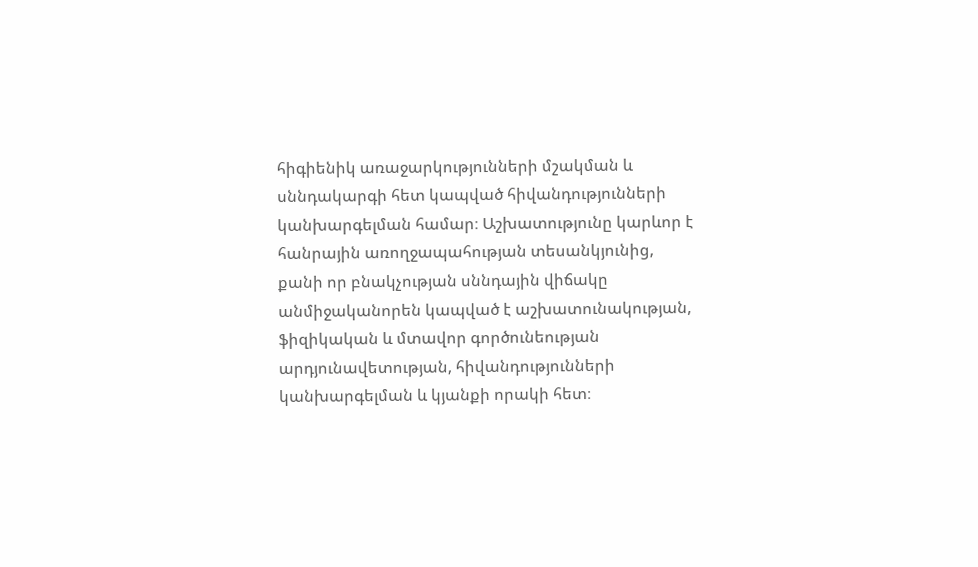հիգիենիկ առաջարկությունների մշակման և սննդակարգի հետ կապված հիվանդությունների կանխարգելման համար։ Աշխատությունը կարևոր է հանրային առողջապահության տեսանկյունից, քանի որ բնակչության սննդային վիճակը անմիջականորեն կապված է աշխատունակության, ֆիզիկական և մտավոր գործունեության արդյունավետության, հիվանդությունների կանխարգելման և կյանքի որակի հետ։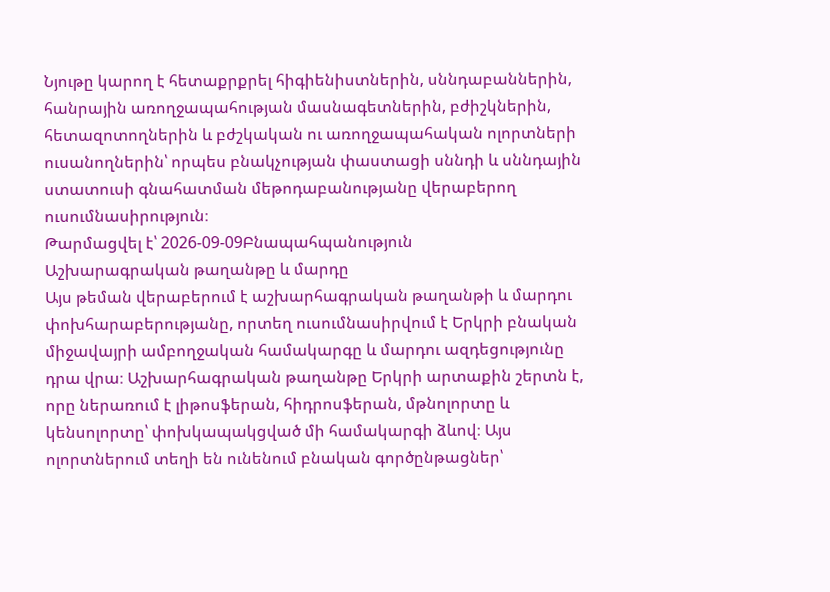Նյութը կարող է հետաքրքրել հիգիենիստներին, սննդաբաններին, հանրային առողջապահության մասնագետներին, բժիշկներին, հետազոտողներին և բժշկական ու առողջապահական ոլորտների ուսանողներին՝ որպես բնակչության փաստացի սննդի և սննդային ստատուսի գնահատման մեթոդաբանությանը վերաբերող ուսումնասիրություն։
Թարմացվել է՝ 2026-09-09Բնապահպանություն
Աշխարագրական թաղանթը և մարդը
Այս թեման վերաբերում է աշխարհագրական թաղանթի և մարդու փոխհարաբերությանը, որտեղ ուսումնասիրվում է Երկրի բնական միջավայրի ամբողջական համակարգը և մարդու ազդեցությունը դրա վրա։ Աշխարհագրական թաղանթը Երկրի արտաքին շերտն է, որը ներառում է լիթոսֆերան, հիդրոսֆերան, մթնոլորտը և կենսոլորտը՝ փոխկապակցված մի համակարգի ձևով։ Այս ոլորտներում տեղի են ունենում բնական գործընթացներ՝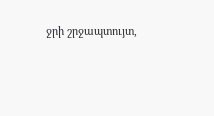ջրի շրջապտույտ,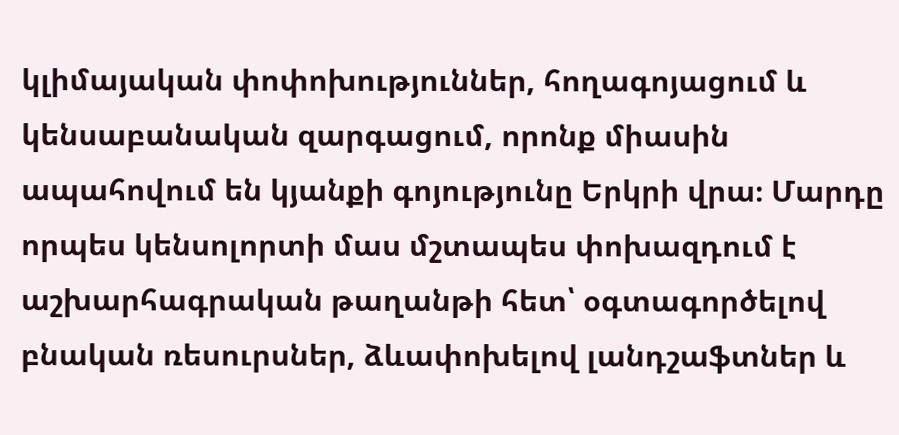կլիմայական փոփոխություններ, հողագոյացում և կենսաբանական զարգացում, որոնք միասին ապահովում են կյանքի գոյությունը Երկրի վրա։ Մարդը որպես կենսոլորտի մաս մշտապես փոխազդում է աշխարհագրական թաղանթի հետ՝ օգտագործելով բնական ռեսուրսներ, ձևափոխելով լանդշաֆտներ և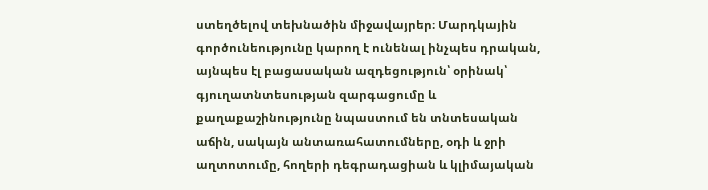ստեղծելով տեխնածին միջավայրեր։ Մարդկային գործունեությունը կարող է ունենալ ինչպես դրական, այնպես էլ բացասական ազդեցություն՝ օրինակ՝ գյուղատնտեսության զարգացումը և քաղաքաշինությունը նպաստում են տնտեսական աճին, սակայն անտառահատումները, օդի և ջրի աղտոտումը, հողերի դեգրադացիան և կլիմայական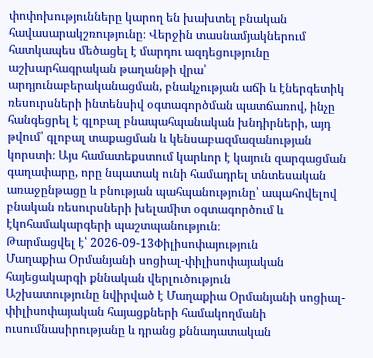փոփոխությունները կարող են խախտել բնական հավասարակշռությունը։ Վերջին տասնամյակներում հատկապես մեծացել է մարդու ազդեցությունը աշխարհագրական թաղանթի վրա՝ արդյունաբերականացման, բնակչության աճի և էներգետիկ ռեսուրսների ինտենսիվ օգտագործման պատճառով, ինչը հանգեցրել է գլոբալ բնապահպանական խնդիրների, այդ թվում՝ գլոբալ տաքացման և կենսաբազմազանության կորստի։ Այս համատեքստում կարևոր է կայուն զարգացման գաղափարը, որը նպատակ ունի համադրել տնտեսական առաջընթացը և բնության պահպանությունը՝ ապահովելով բնական ռեսուրսների խելամիտ օգտագործում և էկոհամակարգերի պաշտպանություն։
Թարմացվել է՝ 2026-09-13Փիլիսոփայություն
Մաղաքիա Օրմանյանի սոցիալ-փիլիսոփայական հայեցակարգի քննական վերլուծություն
Աշխատությունը նվիրված է Մաղաքիա Օրմանյանի սոցիալ-փիլիսոփայական հայացքների համակողմանի ուսումնասիրությանը և դրանց քննադատական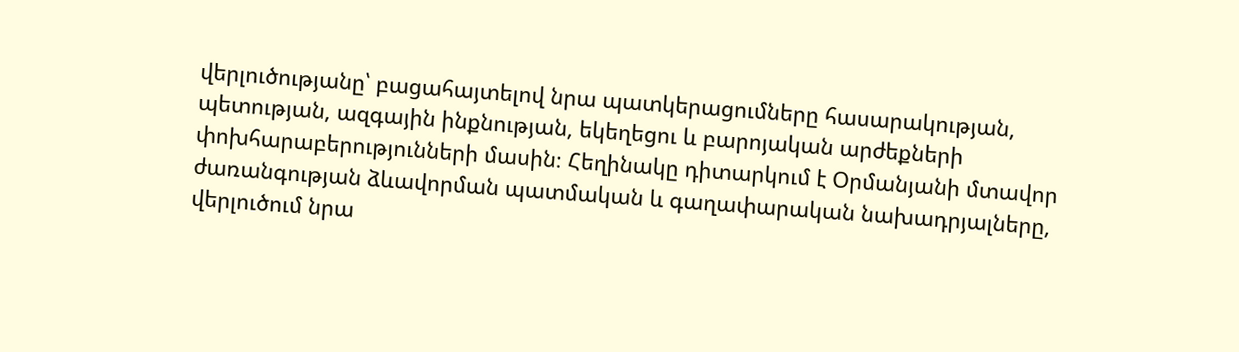վերլուծությանը՝ բացահայտելով նրա պատկերացումները հասարակության, պետության, ազգային ինքնության, եկեղեցու և բարոյական արժեքների փոխհարաբերությունների մասին։ Հեղինակը դիտարկում է Օրմանյանի մտավոր ժառանգության ձևավորման պատմական և գաղափարական նախադրյալները, վերլուծում նրա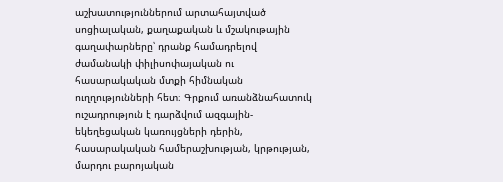աշխատություններում արտահայտված սոցիալական, քաղաքական և մշակութային գաղափարները՝ դրանք համադրելով ժամանակի փիլիսոփայական ու հասարակական մտքի հիմնական ուղղությունների հետ։ Գրքում առանձնահատուկ ուշադրություն է դարձվում ազգային-եկեղեցական կառույցների դերին, հասարակական համերաշխության, կրթության, մարդու բարոյական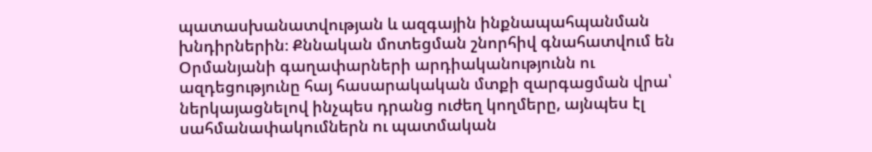պատասխանատվության և ազգային ինքնապահպանման խնդիրներին։ Քննական մոտեցման շնորհիվ գնահատվում են Օրմանյանի գաղափարների արդիականությունն ու ազդեցությունը հայ հասարակական մտքի զարգացման վրա՝ ներկայացնելով ինչպես դրանց ուժեղ կողմերը, այնպես էլ սահմանափակումներն ու պատմական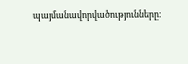պայմանավորվածությունները։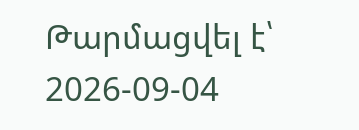Թարմացվել է՝ 2026-09-04